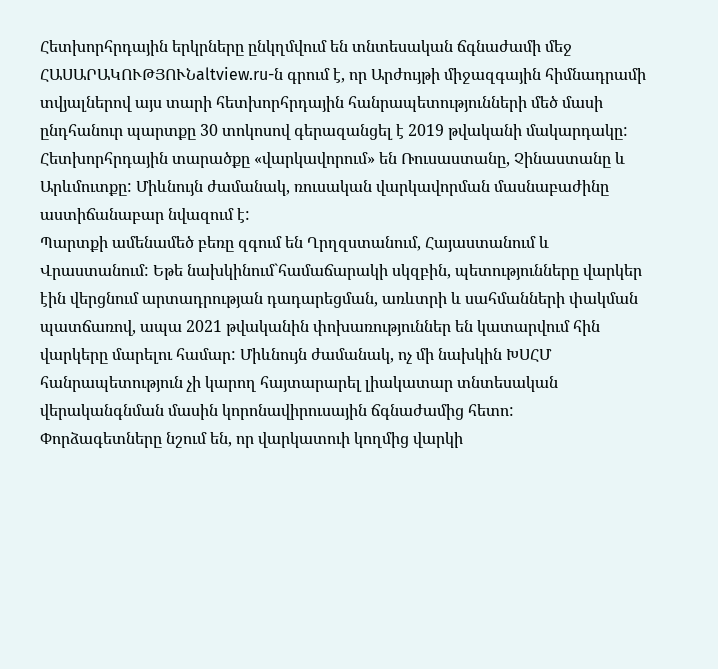Հետխորհրդային երկրները ընկղմվում են տնտեսական ճգնաժամի մեջ
ՀԱՍԱՐԱԿՈՒԹՅՈՒՆaltview.ru-ն գրում է, որ Արժույթի միջազգային հիմնադրամի տվյալներով այս տարի հետխորհրդային հանրապետությունների մեծ մասի ընդհանուր պարտքը 30 տոկոսով գերազանցել է 2019 թվականի մակարդակը: Հետխորհրդային տարածքը «վարկավորում» են Ռուսաստանը, Չինաստանը և Արևմուտքը: Միևնույն ժամանակ, ռուսական վարկավորման մասնաբաժինը աստիճանաբար նվազում է:
Պարտքի ամենամեծ բեռը զգում են Ղրղզստանում, Հայաստանում և Վրաստանում: Եթե նախկինում`համաճարակի սկզբին, պետությունները վարկեր էին վերցնում արտադրության դադարեցման, առևտրի և սահմանների փակման պատճառով, ապա 2021 թվականին փոխառություններ են կատարվում հին վարկերը մարելու համար: Միևնույն ժամանակ, ոչ մի նախկին ԽՍՀՄ հանրապետություն չի կարող հայտարարել լիակատար տնտեսական վերականգնման մասին կորոնավիրուսային ճգնաժամից հետո:
Փորձագետները նշում են, որ վարկատուի կողմից վարկի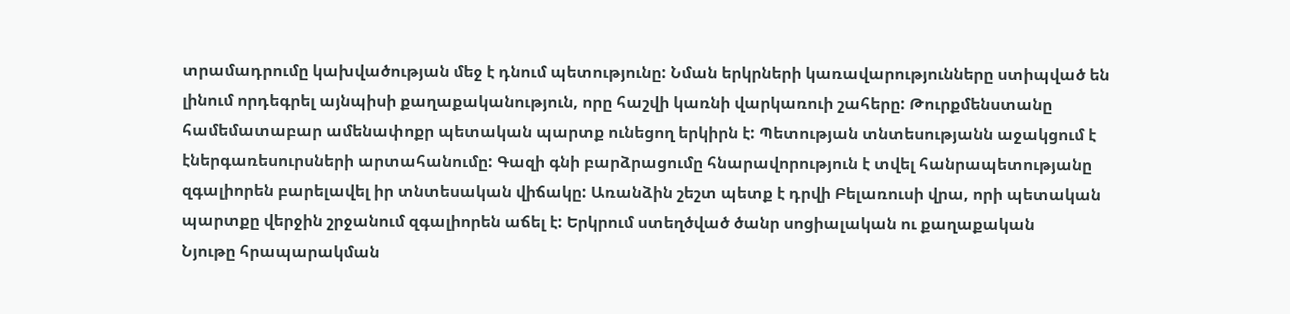տրամադրումը կախվածության մեջ է դնում պետությունը: Նման երկրների կառավարությունները ստիպված են լինում որդեգրել այնպիսի քաղաքականություն, որը հաշվի կառնի վարկառուի շահերը: Թուրքմենստանը համեմատաբար ամենափոքր պետական պարտք ունեցող երկիրն է: Պետության տնտեսությանն աջակցում է էներգառեսուրսների արտահանումը: Գազի գնի բարձրացումը հնարավորություն է տվել հանրապետությանը զգալիորեն բարելավել իր տնտեսական վիճակը: Առանձին շեշտ պետք է դրվի Բելառուսի վրա, որի պետական պարտքը վերջին շրջանում զգալիորեն աճել է: Երկրում ստեղծված ծանր սոցիալական ու քաղաքական
Նյութը հրապարակման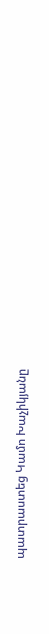պատրաստեց Կամո Խաչիկյանը